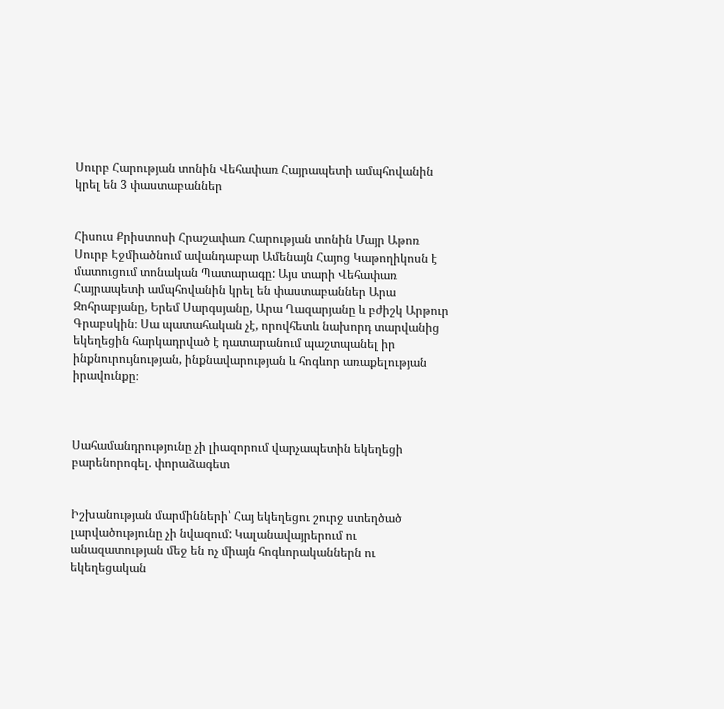Սուրբ Հարության տոնին Վեհափառ Հայրապետի ամպհովանին կրել են 3 փաստաբաններ


Հիսուս Քրիստոսի Հրաշափառ Հարության տոնին Մայր Աթոռ Սուրբ Էջմիածնում ավանդաբար Ամենայն Հայոց Կաթողիկոսն է մատուցում տոնական Պատարագը: Այս տարի Վեհափառ Հայրապետի ամպհովանին կրել են փաստաբաններ Արա Զոհրաբյանը, Երեմ Սարգսյանը, Արա Ղազարյանը և բժիշկ Արթուր Գրաբսկին։ Սա պատահական չէ, որովհետև նախորդ տարվանից եկեղեցին հարկադրված է դատարանում պաշտպանել իր ինքնուրույնության, ինքնավարության և հոգևոր առաքելության իրավունքը։



Սահամանդրությունը չի լիազորում վարչապետին եկեղեցի բարենորոգել. փորաձագետ


Իշխանության մարմինների՝ Հայ եկեղեցու շուրջ ստեղծած լարվածությունը չի նվազում: Կալանավայրերում ու անազատության մեջ են ոչ միայն հոգևորականներն ու եկեղեցական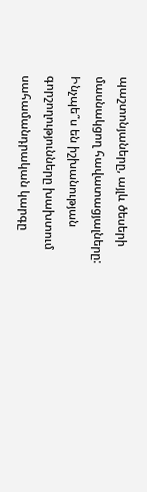պաշտոնյաները, այլև ծեսերի մասնակցող հավատացյալները: Ինչպե՞ս են իշխանության գորշողությունները խախտում սահամանդրական կարգը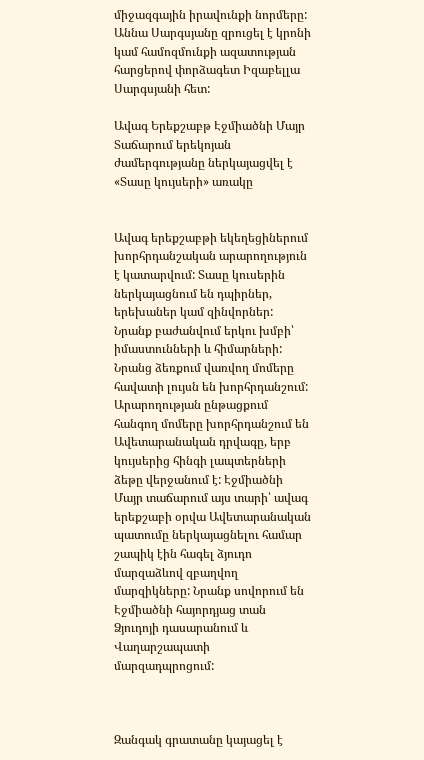միջազգային իրավունքի նորմերը: Աննա Սարգսյանը զրուցել է կրոնի կամ համոզմունքի ազատության հարցերով փորձագետ Իզաբելլա Սարգսյանի հետ:

Ավագ Երեքշաբթ Էջմիածնի Մայր Տաճարում երեկոյան ժամերգությանը ներկայացվել է «Տասը կույսերի» առակը


Ավագ երեքշաբթի եկեղեցիներում խորհրդանշական արարողություն է կատարվում: Տասը կուսերին ներկայացնում են դպիրներ, երեխաներ կամ զինվորներ: Նրանք բաժանվում երկու խմբի՝ իմաստունների և հիմարների: Նրանց ձեռքում վառվող մոմերը հավատի լույսն են խորհրդանշում: Արարողության ընթացքում հանգող մոմերը խորհրդանշում են Ավետարանական դրվագը, երբ կույսերից հինգի լապտերների ձեթը վերջանում է: Էջմիածնի Մայր տաճարում այս տարի՝ ավագ երեքշաբի օրվա Ավետարանական պատումը ներկայացնելու համար շապիկ էին հագել ձյուդո մարզաձևով զբաղվող մարզիկները: Նրանք սովորում են Էջմիածնի հայորդյաց տան Ձյուդոյի դասարանում և Վաղարշապատի մարզադպրոցում:



Զանգակ գրատանը կայացել է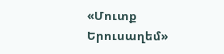«Մուտք Երուսաղեմ»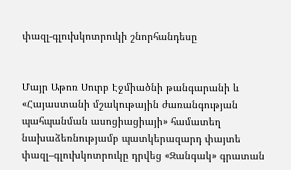փազլ-գլուխկոտրուկի շնորհանդեսը


Մայր Աթոռ Սուրբ Էջմիածնի թանգարանի և «Հայաստանի մշակութային ժառանգության պահպանման ասոցիացիայի» համատեղ նախաձեռնությամբ պատկերազարդ փայտե փազլ–գլուխկոտրուկը դրվեց «Զանգակ» գրատան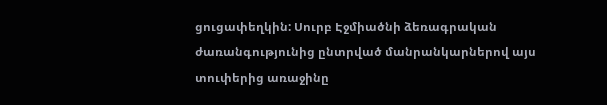ցուցափեղկին: Սուրբ Էջմիածնի ձեռագրական ժառանգությունից ընտրված մանրանկարներով այս տուփերից առաջինը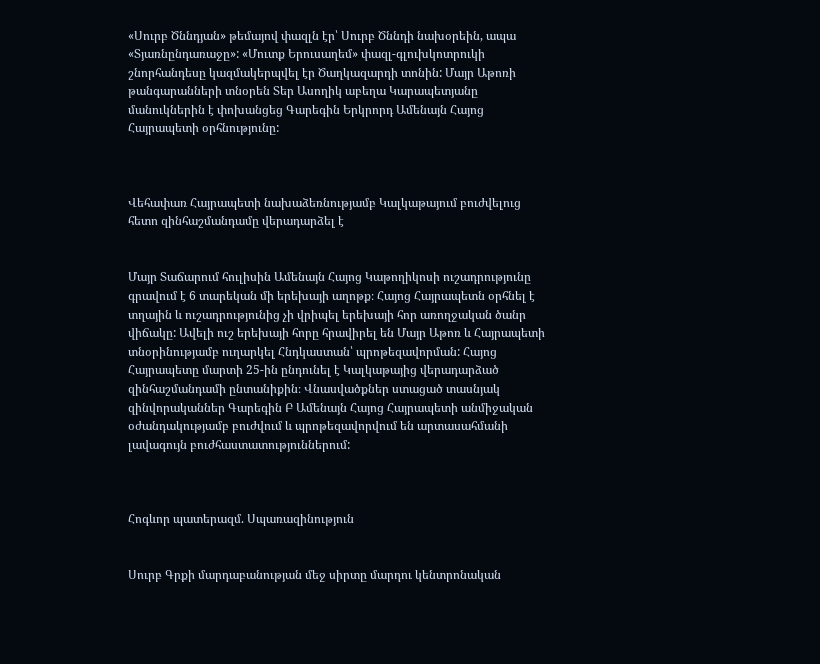«Սուրբ Ծննդյան» թեմայով փազլն էր՝ Սուրբ Ծննդի նախօրեին, ապա «Տյառնընդառաջը»: «Մուտք Երուսաղեմ» փազլ-գլուխկոտրուկի շնորհանդեսը կազմակերպվել էր Ծաղկազարդի տոնին: Մայր Աթոռի թանգարանների տնօրեն Տեր Ասողիկ աբեղա Կարապետյանը մանուկներին է փոխանցեց Գարեգին Երկրորդ Ամենայն Հայոց Հայրապետի օրհնությունը:



Վեհափառ Հայրապետի նախաձեռնությամբ Կալկաթայում բուժվելուց հետո զինհաշմանդամը վերադարձել է


Մայր Տաճարում հուլիսին Ամենայն Հայոց Կաթողիկոսի ուշադրությունը գրավում է 6 տարեկան մի երեխայի աղոթք։ Հայոց Հայրապետն օրհնել է տղային և ուշադրությունից չի վրիպել երեխայի հոր առողջական ծանր վիճակը: Ավելի ուշ երեխայի հորը հրավիրել են Մայր Աթոռ և Հայրապետի տնօրինությամբ ուղարկել Հնդկաստան՝ պրոթեզավորման: Հայոց Հայրապետը մարտի 25-ին ընդունել է Կալկաթայից վերադարձած զինհաշմանդամի ընտանիքին։ Վնասվածքներ ստացած տասնյակ զինվորականներ Գարեգին Բ Ամենայն Հայոց Հայրապետի անմիջական օժանդակությամբ բուժվում և պրոթեզավորվում են արտասահմանի լավագույն բուժհաստատություններում:



Հոգևոր պատերազմ. Սպառազինություն


Սուրբ Գրքի մարդաբանության մեջ սիրտը մարդու կենտրոնական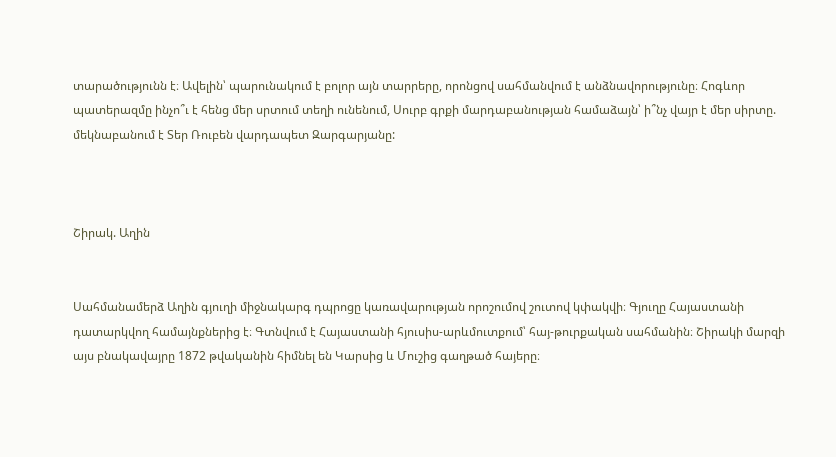տարածությունն է։ Ավելին՝ պարունակում է բոլոր այն տարրերը, որոնցով սահմանվում է անձնավորությունը։ Հոգևոր պատերազմը ինչո՞ւ է հենց մեր սրտում տեղի ունենում, Սուրբ գրքի մարդաբանության համաձայն՝ ի՞նչ վայր է մեր սիրտը. մեկնաբանում է Տեր Ռուբեն վարդապետ Զարգարյանը:



Շիրակ. Աղին


Սահմանամերձ Աղին գյուղի միջնակարգ դպրոցը կառավարության որոշումով շուտով կփակվի։ Գյուղը Հայաստանի դատարկվող համայնքներից է։ Գտնվում է Հայաստանի հյուսիս-արևմուտքում՝ հայ-թուրքական սահմանին։ Շիրակի մարզի այս բնակավայրը 1872 թվականին հիմնել են Կարսից և Մուշից գաղթած հայերը։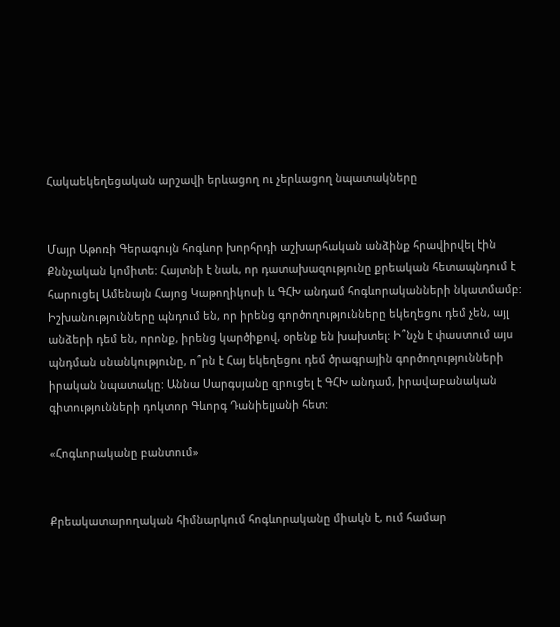Հակաեկեղեցական արշավի երևացող ու չերևացող նպատակները


Մայր Աթոռի Գերագույն հոգևոր խորհրդի աշխարհական անձինք հրավիրվել էին Քննչական կոմիտե: Հայտնի է նաև, որ դատախազությունը քրեական հետապնդում է հարուցել Ամենայն Հայոց Կաթողիկոսի և ԳՀԽ անդամ հոգևորականների նկատմամբ: Իշխանությունները պնդում են, որ իրենց գործողությունները եկեղեցու դեմ չեն, այլ անձերի դեմ են, որոնք, իրենց կարծիքով, օրենք են խախտել: Ի՞նչն է փաստում այս պնդման սնանկությունը, ո՞րն է Հայ եկեղեցու դեմ ծրագրային գործողությունների իրական նպատակը: Աննա Սարգսյանը զրուցել է ԳՀԽ անդամ, իրավաբանական գիտությունների դոկտոր Գևորգ Դանիելյանի հետ:

«Հոգևորականը բանտում»


Քրեակատարողական հիմնարկում հոգևորականը միակն է, ում համար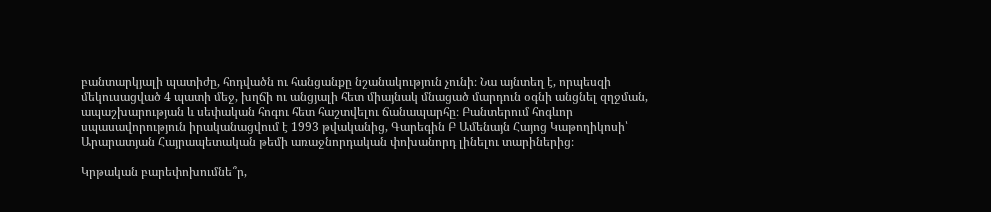բանտարկյալի պատիժը, հոդվածն ու հանցանքը նշանակություն չունի։ Նա այնտեղ է, որպեսզի մեկուսացված 4 պատի մեջ, խղճի ու անցյալի հետ միայնակ մնացած մարդուն օգնի անցնել զղջման, ապաշխարության և սեփական հոգու հետ հաշտվելու ճանապարհը։ Բանտերում հոգևոր սպասավորություն իրականացվում է 1993 թվականից, Գարեգին Բ Ամենայն Հայոց Կաթողիկոսի՝ Արարատյան Հայրապետական թեմի առաջնորդական փոխանորդ լինելու տարիներից։

Կրթական բարեփոխումնե՞ր,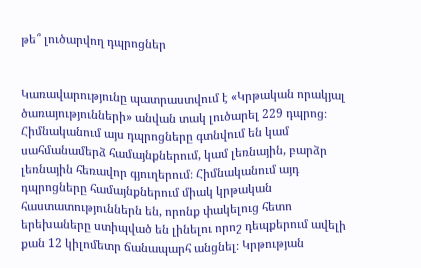թե՞ լուծարվող դպրոցներ


Կառավարությունը պատրաստվում է «Կրթական որակյալ ծառայությունների» անվան տակ լուծարել 229 դպրոց։ Հիմնականում այս դպրոցները գտնվում են կամ սահմանամերձ համայնքներում, կամ լեռնային, բարձր լեռնային հեռավոր գյուղերում։ Հիմնականում այդ դպրոցները համայնքներում միակ կրթական հաստատություններն են, որոնք փակելուց հետո երեխաները ստիպված են լինելու որոշ դեպքերում ավելի քան 12 կիլոմետր ճանապարհ անցնել։ Կրթության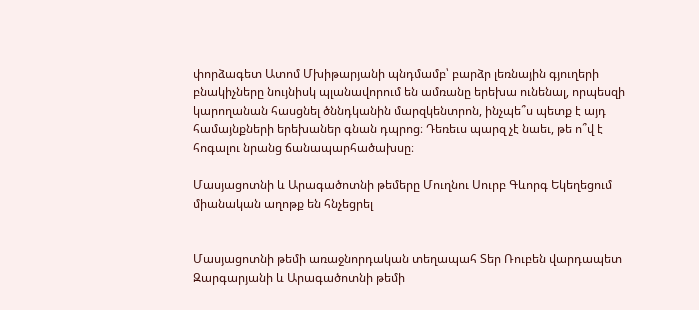փորձագետ Ատոմ Մխիթարյանի պնդմամբ՝ բարձր լեռնային գյուղերի բնակիչները նույնիսկ պլանավորում են ամռանը երեխա ունենալ, որպեսզի կարողանան հասցնել ծննդկանին մարզկենտրոն, ինչպե՞ս պետք է այդ համայնքների երեխաներ գնան դպրոց։ Դեռեւս պարզ չէ նաեւ, թե ո՞վ է հոգալու նրանց ճանապարհածախսը։

Մասյացոտնի և Արագածոտնի թեմերը Մուղնու Սուրբ Գևորգ Եկեղեցում միանական աղոթք են հնչեցրել


Մասյացոտնի թեմի առաջնորդական տեղապահ Տեր Ռուբեն վարդապետ Զարգարյանի և Արագածոտնի թեմի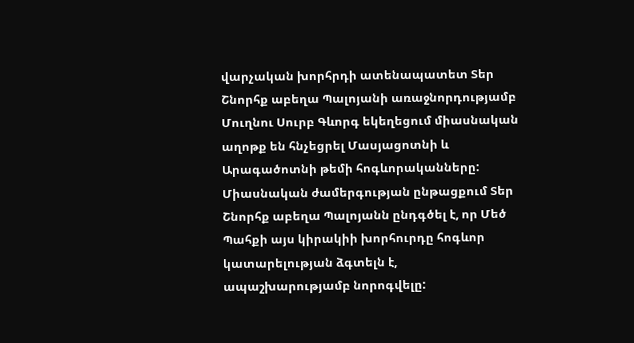վարչական խորհրդի ատենապատետ Տեր Շնորհք աբեղա Պալոյանի առաջնորդությամբ Մուղնու Սուրբ Գևորգ եկեղեցում միասնական աղոթք են հնչեցրել Մասյացոտնի և Արագածոտնի թեմի հոգևորականները: Միասնական ժամերգության ընթացքում Տեր Շնորհք աբեղա Պալոյանն ընդգծել է, որ Մեծ Պահքի այս կիրակիի խորհուրդը հոգևոր կատարելության ձգտելն է, ապաշխարությամբ նորոգվելը: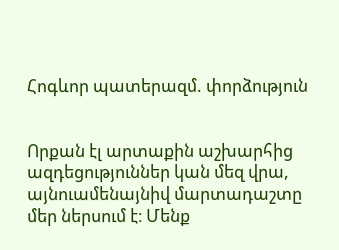Հոգևոր պատերազմ. փորձություն


Որքան էլ արտաքին աշխարհից ազդեցություններ կան մեզ վրա, այնուամենայնիվ մարտադաշտը մեր ներսում է։ Մենք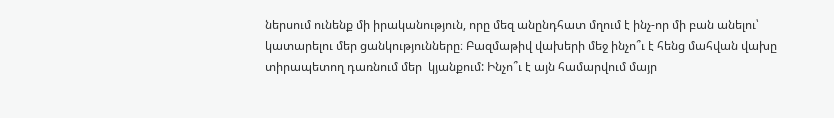ներսում ունենք մի իրականություն, որը մեզ անընդհատ մղում է ինչ-որ մի բան անելու՝ կատարելու մեր ցանկությունները։ Բազմաթիվ վախերի մեջ ինչո՞ւ է հենց մահվան վախը տիրապետող դառնում մեր  կյանքում: Ինչո՞ւ է այն համարվում մայր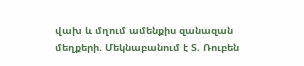վախ և մղում ամենքիս զանազան մեղքերի. Մեկնաբանում է Տ. Ռուբեն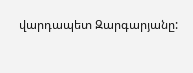վարդապետ Զարգարյանը: